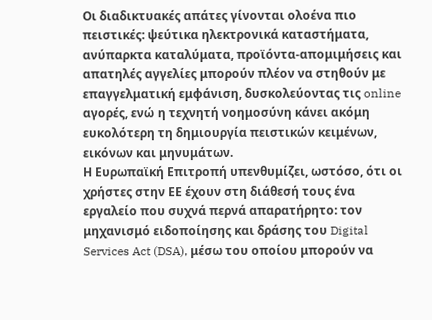Οι διαδικτυακές απάτες γίνονται ολοένα πιο πειστικές: ψεύτικα ηλεκτρονικά καταστήματα, ανύπαρκτα καταλύματα, προϊόντα-απομιμήσεις και απατηλές αγγελίες μπορούν πλέον να στηθούν με επαγγελματική εμφάνιση, δυσκολεύοντας τις online αγορές, ενώ η τεχνητή νοημοσύνη κάνει ακόμη ευκολότερη τη δημιουργία πειστικών κειμένων, εικόνων και μηνυμάτων.
Η Ευρωπαϊκή Επιτροπή υπενθυμίζει, ωστόσο, ότι οι χρήστες στην ΕΕ έχουν στη διάθεσή τους ένα εργαλείο που συχνά περνά απαρατήρητο: τον μηχανισμό ειδοποίησης και δράσης του Digital Services Act (DSA), μέσω του οποίου μπορούν να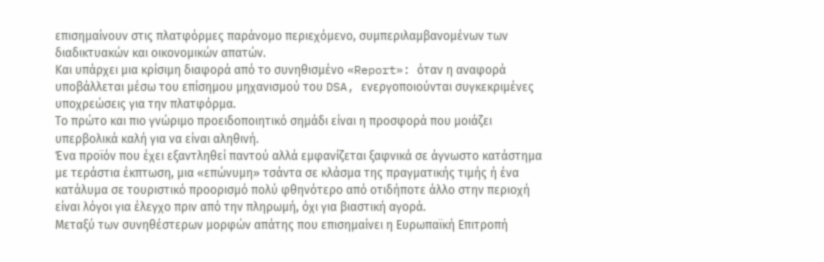επισημαίνουν στις πλατφόρμες παράνομο περιεχόμενο, συμπεριλαμβανομένων των διαδικτυακών και οικονομικών απατών.
Και υπάρχει μια κρίσιμη διαφορά από το συνηθισμένο «Report»: όταν η αναφορά υποβάλλεται μέσω του επίσημου μηχανισμού του DSA, ενεργοποιούνται συγκεκριμένες υποχρεώσεις για την πλατφόρμα.
Το πρώτο και πιο γνώριμο προειδοποιητικό σημάδι είναι η προσφορά που μοιάζει υπερβολικά καλή για να είναι αληθινή.
Ένα προϊόν που έχει εξαντληθεί παντού αλλά εμφανίζεται ξαφνικά σε άγνωστο κατάστημα με τεράστια έκπτωση, μια «επώνυμη» τσάντα σε κλάσμα της πραγματικής τιμής ή ένα κατάλυμα σε τουριστικό προορισμό πολύ φθηνότερο από οτιδήποτε άλλο στην περιοχή είναι λόγοι για έλεγχο πριν από την πληρωμή, όχι για βιαστική αγορά.
Μεταξύ των συνηθέστερων μορφών απάτης που επισημαίνει η Ευρωπαϊκή Επιτροπή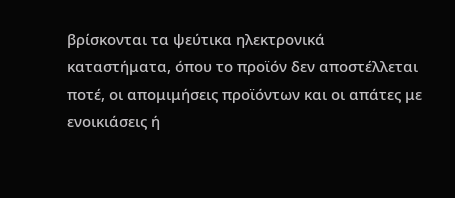βρίσκονται τα ψεύτικα ηλεκτρονικά καταστήματα, όπου το προϊόν δεν αποστέλλεται ποτέ, οι απομιμήσεις προϊόντων και οι απάτες με ενοικιάσεις ή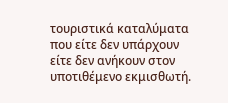τουριστικά καταλύματα που είτε δεν υπάρχουν είτε δεν ανήκουν στον υποτιθέμενο εκμισθωτή.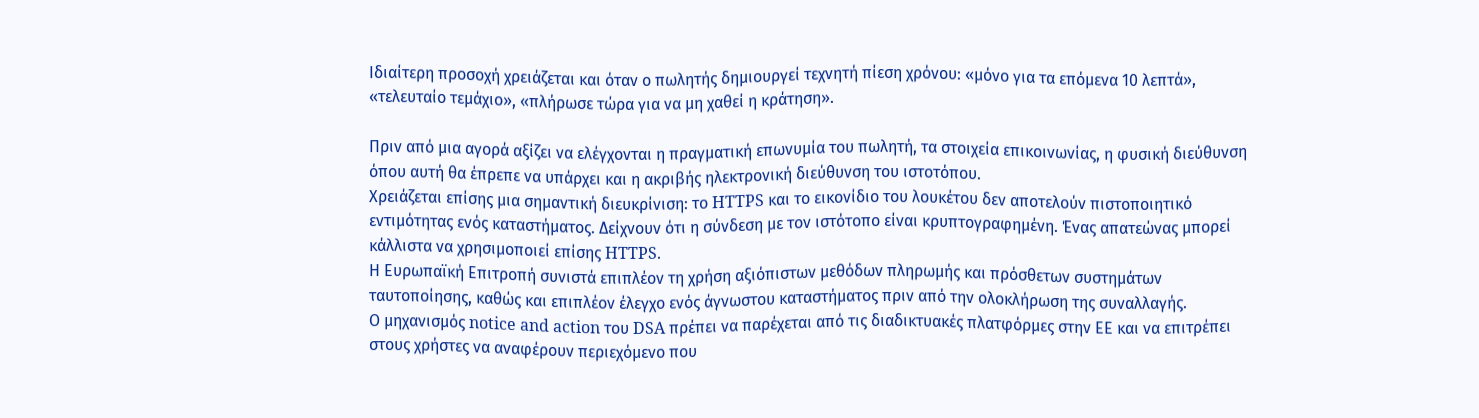Ιδιαίτερη προσοχή χρειάζεται και όταν ο πωλητής δημιουργεί τεχνητή πίεση χρόνου: «μόνο για τα επόμενα 10 λεπτά», «τελευταίο τεμάχιο», «πλήρωσε τώρα για να μη χαθεί η κράτηση».

Πριν από μια αγορά αξίζει να ελέγχονται η πραγματική επωνυμία του πωλητή, τα στοιχεία επικοινωνίας, η φυσική διεύθυνση όπου αυτή θα έπρεπε να υπάρχει και η ακριβής ηλεκτρονική διεύθυνση του ιστοτόπου.
Χρειάζεται επίσης μια σημαντική διευκρίνιση: το HTTPS και το εικονίδιο του λουκέτου δεν αποτελούν πιστοποιητικό εντιμότητας ενός καταστήματος. Δείχνουν ότι η σύνδεση με τον ιστότοπο είναι κρυπτογραφημένη. Ένας απατεώνας μπορεί κάλλιστα να χρησιμοποιεί επίσης HTTPS.
Η Ευρωπαϊκή Επιτροπή συνιστά επιπλέον τη χρήση αξιόπιστων μεθόδων πληρωμής και πρόσθετων συστημάτων ταυτοποίησης, καθώς και επιπλέον έλεγχο ενός άγνωστου καταστήματος πριν από την ολοκλήρωση της συναλλαγής.
Ο μηχανισμός notice and action του DSA πρέπει να παρέχεται από τις διαδικτυακές πλατφόρμες στην ΕΕ και να επιτρέπει στους χρήστες να αναφέρουν περιεχόμενο που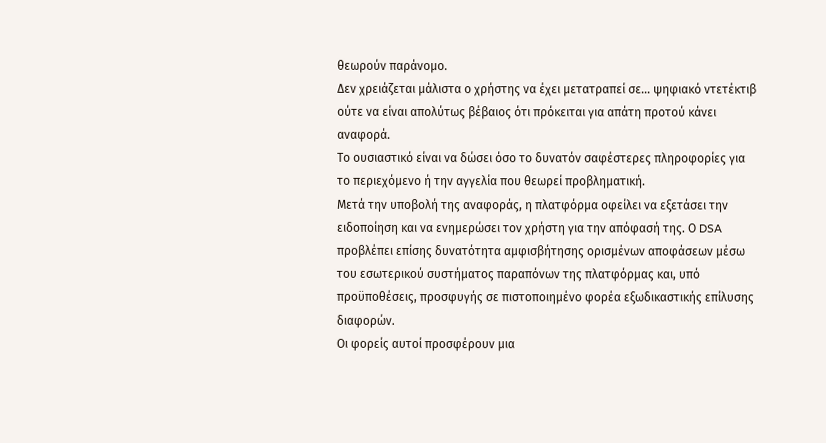θεωρούν παράνομο.
Δεν χρειάζεται μάλιστα ο χρήστης να έχει μετατραπεί σε… ψηφιακό ντετέκτιβ ούτε να είναι απολύτως βέβαιος ότι πρόκειται για απάτη προτού κάνει αναφορά.
Το ουσιαστικό είναι να δώσει όσο το δυνατόν σαφέστερες πληροφορίες για το περιεχόμενο ή την αγγελία που θεωρεί προβληματική.
Μετά την υποβολή της αναφοράς, η πλατφόρμα οφείλει να εξετάσει την ειδοποίηση και να ενημερώσει τον χρήστη για την απόφασή της. Ο DSA προβλέπει επίσης δυνατότητα αμφισβήτησης ορισμένων αποφάσεων μέσω του εσωτερικού συστήματος παραπόνων της πλατφόρμας και, υπό προϋποθέσεις, προσφυγής σε πιστοποιημένο φορέα εξωδικαστικής επίλυσης διαφορών.
Οι φορείς αυτοί προσφέρουν μια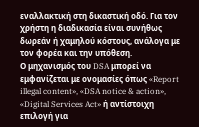εναλλακτική στη δικαστική οδό. Για τον χρήστη η διαδικασία είναι συνήθως δωρεάν ή χαμηλού κόστους, ανάλογα με τον φορέα και την υπόθεση.
Ο μηχανισμός του DSA μπορεί να εμφανίζεται με ονομασίες όπως «Report illegal content», «DSA notice & action», «Digital Services Act» ή αντίστοιχη επιλογή για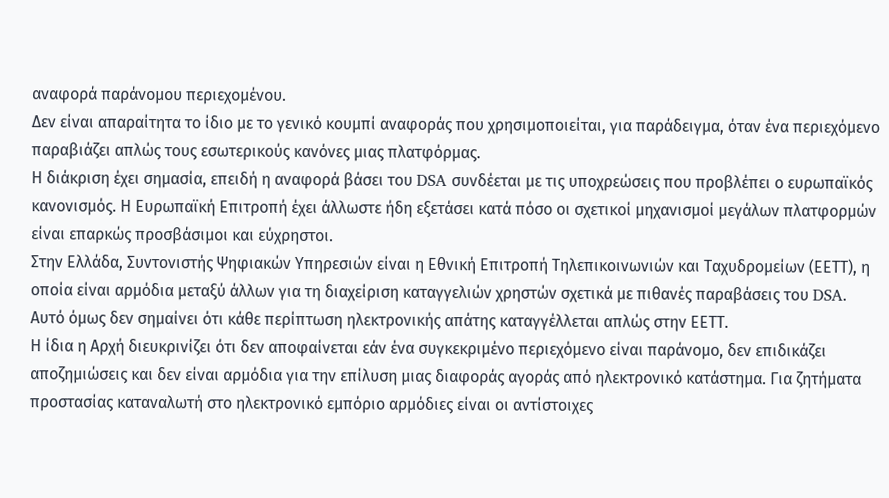αναφορά παράνομου περιεχομένου.
Δεν είναι απαραίτητα το ίδιο με το γενικό κουμπί αναφοράς που χρησιμοποιείται, για παράδειγμα, όταν ένα περιεχόμενο παραβιάζει απλώς τους εσωτερικούς κανόνες μιας πλατφόρμας.
Η διάκριση έχει σημασία, επειδή η αναφορά βάσει του DSA συνδέεται με τις υποχρεώσεις που προβλέπει ο ευρωπαϊκός κανονισμός. Η Ευρωπαϊκή Επιτροπή έχει άλλωστε ήδη εξετάσει κατά πόσο οι σχετικοί μηχανισμοί μεγάλων πλατφορμών είναι επαρκώς προσβάσιμοι και εύχρηστοι.
Στην Ελλάδα, Συντονιστής Ψηφιακών Υπηρεσιών είναι η Εθνική Επιτροπή Τηλεπικοινωνιών και Ταχυδρομείων (ΕΕΤΤ), η οποία είναι αρμόδια μεταξύ άλλων για τη διαχείριση καταγγελιών χρηστών σχετικά με πιθανές παραβάσεις του DSA.
Αυτό όμως δεν σημαίνει ότι κάθε περίπτωση ηλεκτρονικής απάτης καταγγέλλεται απλώς στην ΕΕΤΤ.
Η ίδια η Αρχή διευκρινίζει ότι δεν αποφαίνεται εάν ένα συγκεκριμένο περιεχόμενο είναι παράνομο, δεν επιδικάζει αποζημιώσεις και δεν είναι αρμόδια για την επίλυση μιας διαφοράς αγοράς από ηλεκτρονικό κατάστημα. Για ζητήματα προστασίας καταναλωτή στο ηλεκτρονικό εμπόριο αρμόδιες είναι οι αντίστοιχες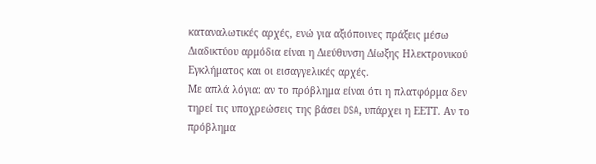καταναλωτικές αρχές, ενώ για αξιόποινες πράξεις μέσω Διαδικτύου αρμόδια είναι η Διεύθυνση Δίωξης Ηλεκτρονικού Εγκλήματος και οι εισαγγελικές αρχές.
Με απλά λόγια: αν το πρόβλημα είναι ότι η πλατφόρμα δεν τηρεί τις υποχρεώσεις της βάσει DSA, υπάρχει η ΕΕΤΤ. Αν το πρόβλημα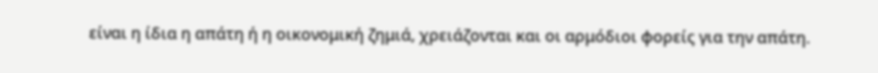είναι η ίδια η απάτη ή η οικονομική ζημιά, χρειάζονται και οι αρμόδιοι φορείς για την απάτη.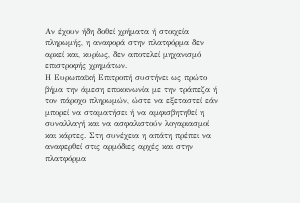Αν έχουν ήδη δοθεί χρήματα ή στοιχεία πληρωμής, η αναφορά στην πλατφόρμα δεν αρκεί και, κυρίως, δεν αποτελεί μηχανισμό επιστροφής χρημάτων.
Η Ευρωπαϊκή Επιτροπή συστήνει ως πρώτο βήμα την άμεση επικοινωνία με την τράπεζα ή τον πάροχο πληρωμών, ώστε να εξεταστεί εάν μπορεί να σταματήσει ή να αμφισβητηθεί η συναλλαγή και να ασφαλιστούν λογαριασμοί και κάρτες. Στη συνέχεια η απάτη πρέπει να αναφερθεί στις αρμόδιες αρχές και στην πλατφόρμα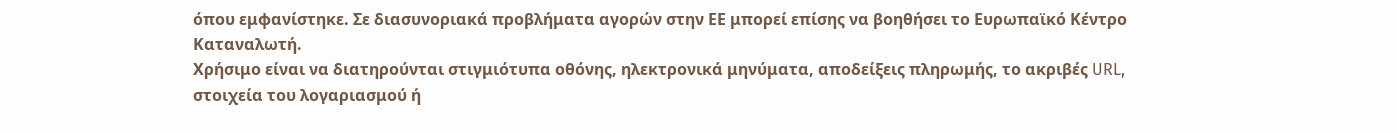όπου εμφανίστηκε. Σε διασυνοριακά προβλήματα αγορών στην ΕΕ μπορεί επίσης να βοηθήσει το Ευρωπαϊκό Κέντρο Καταναλωτή.
Χρήσιμο είναι να διατηρούνται στιγμιότυπα οθόνης, ηλεκτρονικά μηνύματα, αποδείξεις πληρωμής, το ακριβές URL, στοιχεία του λογαριασμού ή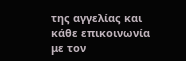της αγγελίας και κάθε επικοινωνία με τον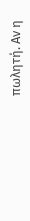πωλητή. Αν η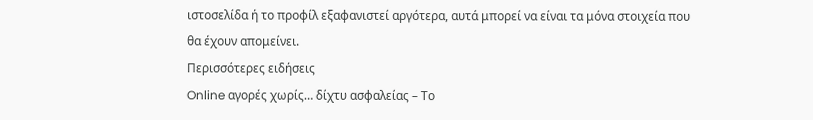ιστοσελίδα ή το προφίλ εξαφανιστεί αργότερα, αυτά μπορεί να είναι τα μόνα στοιχεία που θα έχουν απομείνει.
Περισσότερες ειδήσεις
Online αγορές χωρίς… δίχτυ ασφαλείας – Το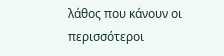λάθος που κάνουν οι περισσότεροι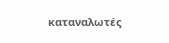καταναλωτές